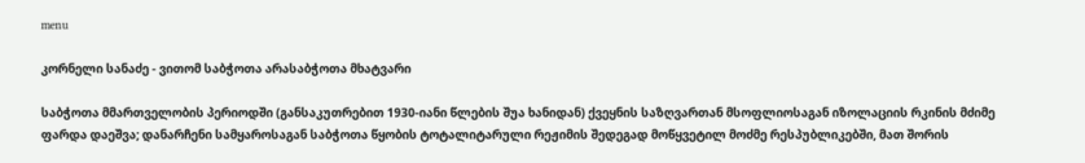menu

კორნელი სანაძე - ვითომ საბჭოთა არასაბჭოთა მხატვარი

საბჭოთა მმართველობის პერიოდში (განსაკუთრებით 1930-იანი წლების შუა ხანიდან) ქვეყნის საზღვართან მსოფლიოსაგან იზოლაციის რკინის მძიმე ფარდა დაეშვა; დანარჩენი სამყაროსაგან საბჭოთა წყობის ტოტალიტარული რეჟიმის შედეგად მოწყვეტილ მოძმე რესპუბლიკებში, მათ შორის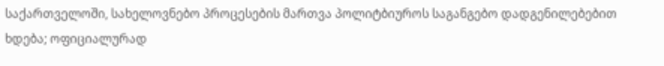საქართველოში, სახელოვნებო პროცესების მართვა პოლიტბიუროს საგანგებო დადგენილებებით ხდება; ოფიციალურად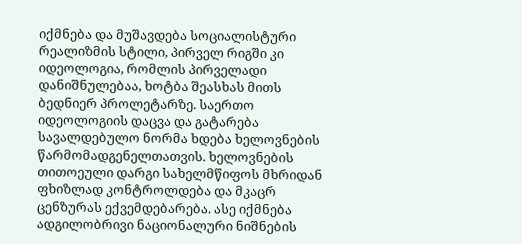იქმნება და მუშავდება სოციალისტური რეალიზმის სტილი, პირველ რიგში კი იდეოლოგია, რომლის პირველადი დანიშნულებაა, ხოტბა შეასხას მითს ბედნიერ პროლეტარზე. საერთო იდეოლოგიის დაცვა და გატარება სავალდებულო ნორმა ხდება ხელოვნების წარმომადგენელთათვის. ხელოვნების თითოეული დარგი სახელმწიფოს მხრიდან ფხიზლად კონტროლდება და მკაცრ ცენზურას ექვემდებარება. ასე იქმნება ადგილობრივი ნაციონალური ნიშნების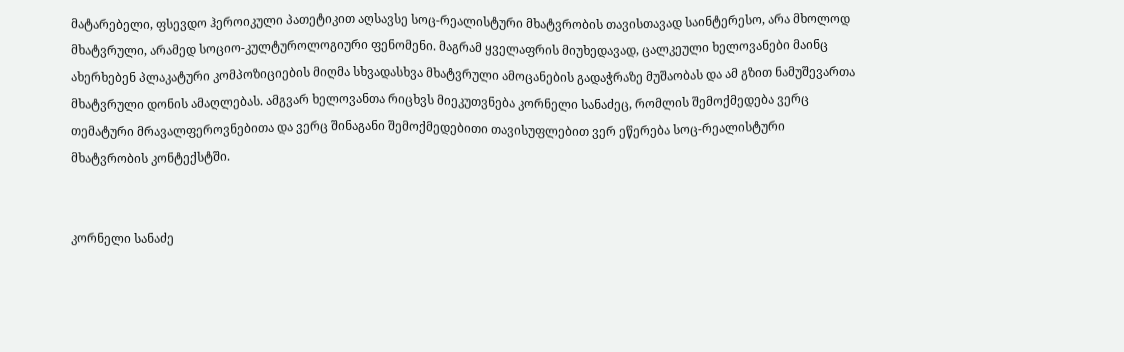მატარებელი, ფსევდო ჰეროიკული პათეტიკით აღსავსე სოც-რეალისტური მხატვრობის თავისთავად საინტერესო, არა მხოლოდ მხატვრული, არამედ სოციო-კულტუროლოგიური ფენომენი. მაგრამ ყველაფრის მიუხედავად, ცალკეული ხელოვანები მაინც ახერხებენ პლაკატური კომპოზიციების მიღმა სხვადასხვა მხატვრული ამოცანების გადაჭრაზე მუშაობას და ამ გზით ნამუშევართა მხატვრული დონის ამაღლებას. ამგვარ ხელოვანთა რიცხვს მიეკუთვნება კორნელი სანაძეც, რომლის შემოქმედება ვერც თემატური მრავალფეროვნებითა და ვერც შინაგანი შემოქმედებითი თავისუფლებით ვერ ეწერება სოც-რეალისტური მხატვრობის კონტექსტში.


კორნელი სანაძე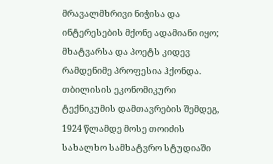მრავალმხრივი ნიჭისა და ინტერესების მქონე ადამიანი იყო; მხატვარსა და პოეტს კიდევ რამდენიმე პროფესია ჰქონდა. თბილისის ეკონომიკური ტექნიკუმის დამთავრების შემდეგ, 1924 წლამდე მოსე თოიძის სახალხო სამხატვრო სტუდიაში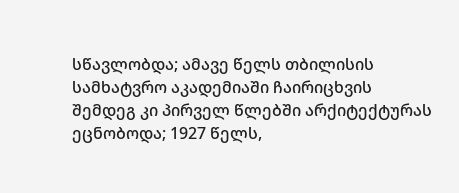სწავლობდა; ამავე წელს თბილისის სამხატვრო აკადემიაში ჩაირიცხვის შემდეგ კი პირველ წლებში არქიტექტურას ეცნობოდა; 1927 წელს,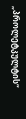„პროლეტკულტის“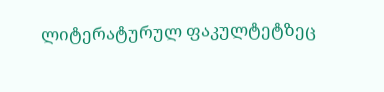ლიტერატურულ ფაკულტეტზეც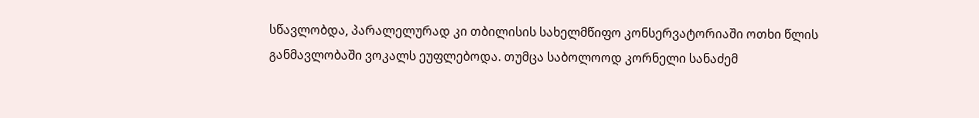სწავლობდა, პარალელურად კი თბილისის სახელმწიფო კონსერვატორიაში ოთხი წლის განმავლობაში ვოკალს ეუფლებოდა. თუმცა საბოლოოდ კორნელი სანაძემ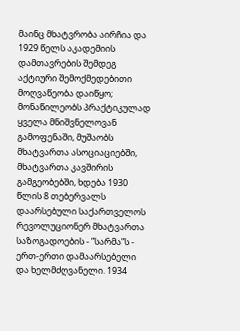მაინც მხატვრობა აირჩია და 1929 წელს აკადემიის დამთავრების შემდეგ აქტიური შემოქმედებითი მოღვაწეობა დაიწყო; მონაწილეობს პრაქტიკულად ყველა მნიშვნელოვან გამოფენაში, მუშაობს მხატვართა ასოციაციებში, მხატვართა კავშირის გამგეობებში, ხდება 1930 წლის 8 თებერვალს დაარსებული საქართველოს რევოლუციონერ მხატვართა საზოგადოების - ”სარმა”ს - ერთ-ერთი დამაარსებელი და ხელმძღვანელი. 1934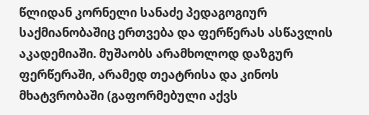წლიდან კორნელი სანაძე პედაგოგიურ საქმიანობაშიც ერთვება და ფერწერას ასწავლის აკადემიაში. მუშაობს არამხოლოდ დაზგურ ფერწერაში, არამედ თეატრისა და კინოს მხატვრობაში (გაფორმებული აქვს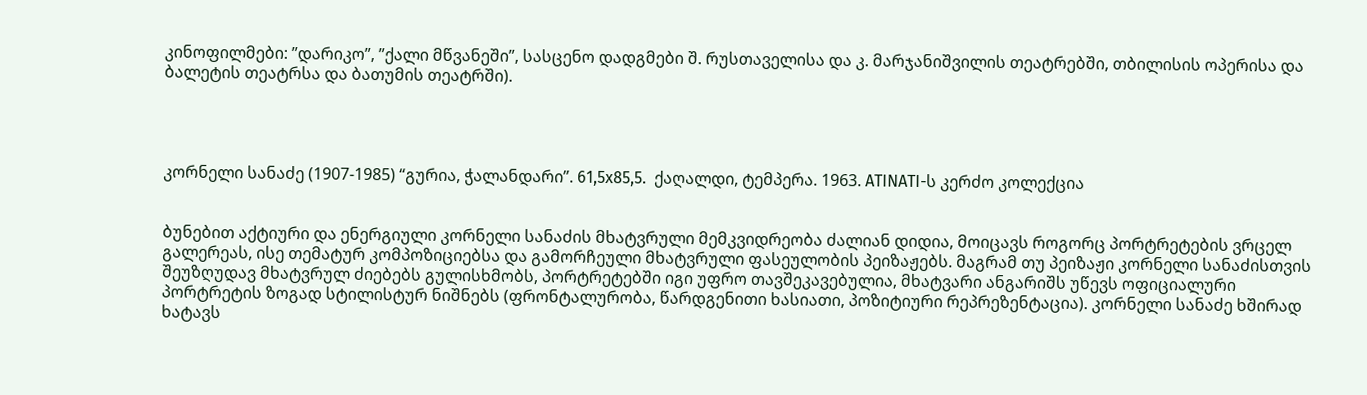კინოფილმები: ”დარიკო”, ”ქალი მწვანეში”, სასცენო დადგმები შ. რუსთაველისა და კ. მარჯანიშვილის თეატრებში, თბილისის ოპერისა და ბალეტის თეატრსა და ბათუმის თეატრში).




კორნელი სანაძე (1907-1985) “გურია, ჭალანდარი”. 61,5x85,5.  ქაღალდი, ტემპერა. 1963. ATINATI-ს კერძო კოლექცია


ბუნებით აქტიური და ენერგიული კორნელი სანაძის მხატვრული მემკვიდრეობა ძალიან დიდია, მოიცავს როგორც პორტრეტების ვრცელ გალერეას, ისე თემატურ კომპოზიციებსა და გამორჩეული მხატვრული ფასეულობის პეიზაჟებს. მაგრამ თუ პეიზაჟი კორნელი სანაძისთვის შეუზღუდავ მხატვრულ ძიებებს გულისხმობს, პორტრეტებში იგი უფრო თავშეკავებულია, მხატვარი ანგარიშს უწევს ოფიციალური პორტრეტის ზოგად სტილისტურ ნიშნებს (ფრონტალურობა, წარდგენითი ხასიათი, პოზიტიური რეპრეზენტაცია). კორნელი სანაძე ხშირად ხატავს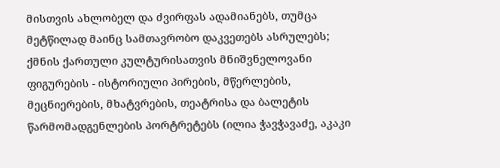მისთვის ახლობელ და ძვირფას ადამიანებს, თუმცა მეტწილად მაინც სამთავრობო დაკვეთებს ასრულებს; ქმნის ქართული კულტურისათვის მნიშვნელოვანი ფიგურების - ისტორიული პირების, მწერლების, მეცნიერების, მხატვრების, თეატრისა და ბალეტის წარმომადგენლების პორტრეტებს (ილია ჭავჭავაძე, აკაკი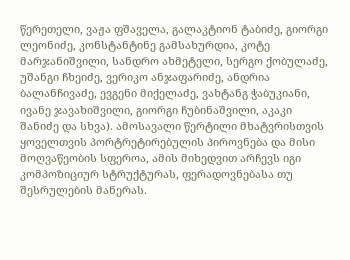წერეთელი, ვაჟა ფშაველა, გალაკტიონ ტაბიძე, გიორგი ლეონიძე, კონსტანტინე გამსახურდია, კოტე მარჯანიშვილი, სანდრო ახმეტელი, სერგო ქობულაძე, უშანგი ჩხეიძე, ვერიკო ანჯაფარიძე, ანდრია ბალანჩივაძე, ევგენი მიქელაძე, ვახტანგ ჭაბუკიანი, ივანე ჯავახიშვილი, გიორგი ჩუბინაშვილი, აკაკი შანიძე და სხვა). ამოსავალი წერტილი მხატვრისთვის ყოველთვის პორტრეტირებულის პიროვნება და მისი მოღვაწეობის სფეროა, ამის მიხედვით არჩევს იგი კომპოზიციურ სტრუქტურას, ფერადოვნებასა თუ შესრულების მანერას.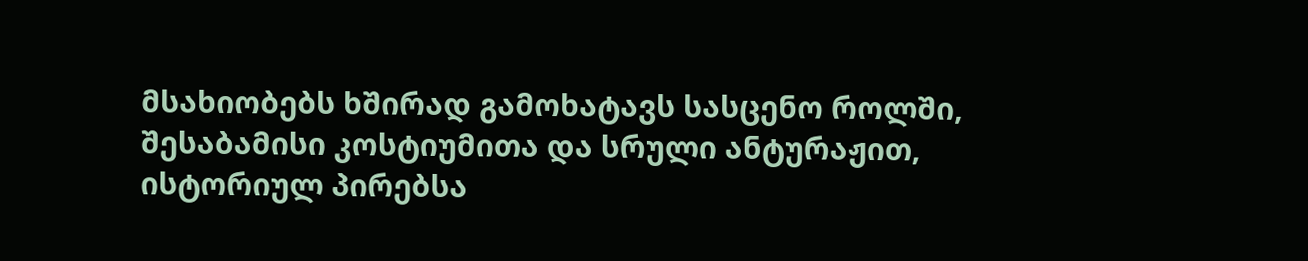მსახიობებს ხშირად გამოხატავს სასცენო როლში, შესაბამისი კოსტიუმითა და სრული ანტურაჟით, ისტორიულ პირებსა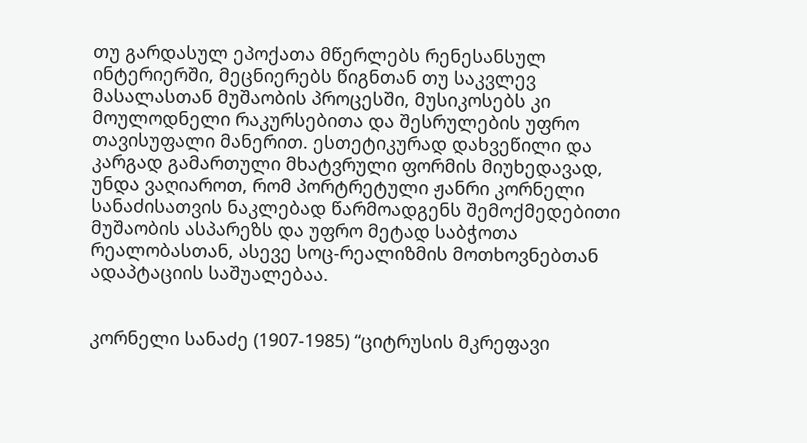თუ გარდასულ ეპოქათა მწერლებს რენესანსულ ინტერიერში, მეცნიერებს წიგნთან თუ საკვლევ მასალასთან მუშაობის პროცესში, მუსიკოსებს კი მოულოდნელი რაკურსებითა და შესრულების უფრო თავისუფალი მანერით. ესთეტიკურად დახვეწილი და კარგად გამართული მხატვრული ფორმის მიუხედავად, უნდა ვაღიაროთ, რომ პორტრეტული ჟანრი კორნელი სანაძისათვის ნაკლებად წარმოადგენს შემოქმედებითი მუშაობის ასპარეზს და უფრო მეტად საბჭოთა რეალობასთან, ასევე სოც-რეალიზმის მოთხოვნებთან ადაპტაციის საშუალებაა.


კორნელი სანაძე (1907-1985) “ციტრუსის მკრეფავი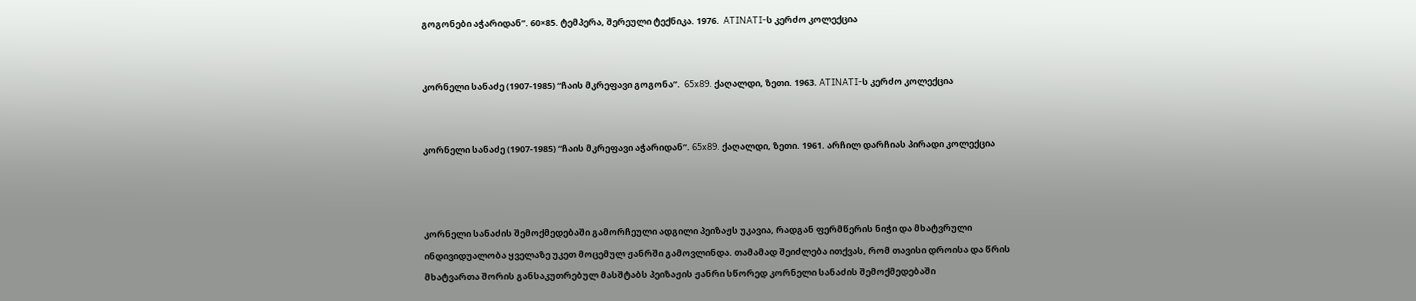გოგონები აჭარიდან”. 60×85. ტემპერა, შერეული ტექნიკა. 1976.  ATINATI-ს კერძო კოლექცია


კორნელი სანაძე (1907-1985) “ჩაის მკრეფავი გოგონა”.  65x89. ქაღალდი, ზეთი. 1963. ATINATI-ს კერძო კოლექცია


კორნელი სანაძე (1907-1985) “ჩაის მკრეფავი აჭარიდან”. 65x89. ქაღალდი, ზეთი. 1961. არჩილ დარჩიას პირადი კოლექცია



კორნელი სანაძის შემოქმედებაში გამორჩეული ადგილი პეიზაჟს უკავია, რადგან ფერმწერის ნიჭი და მხატვრული ინდივიდუალობა ყველაზე უკეთ მოცემულ ჟანრში გამოვლინდა. თამამად შეიძლება ითქვას, რომ თავისი დროისა და წრის მხატვართა შორის განსაკუთრებულ მასშტაბს პეიზაჟის ჟანრი სწორედ კორნელი სანაძის შემოქმედებაში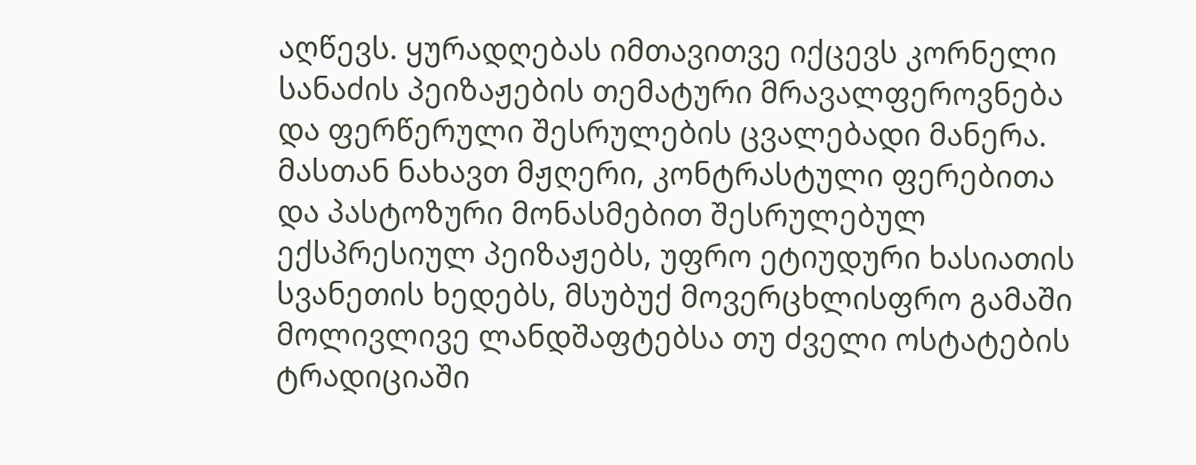აღწევს. ყურადღებას იმთავითვე იქცევს კორნელი სანაძის პეიზაჟების თემატური მრავალფეროვნება და ფერწერული შესრულების ცვალებადი მანერა. მასთან ნახავთ მჟღერი, კონტრასტული ფერებითა და პასტოზური მონასმებით შესრულებულ ექსპრესიულ პეიზაჟებს, უფრო ეტიუდური ხასიათის სვანეთის ხედებს, მსუბუქ მოვერცხლისფრო გამაში მოლივლივე ლანდშაფტებსა თუ ძველი ოსტატების ტრადიციაში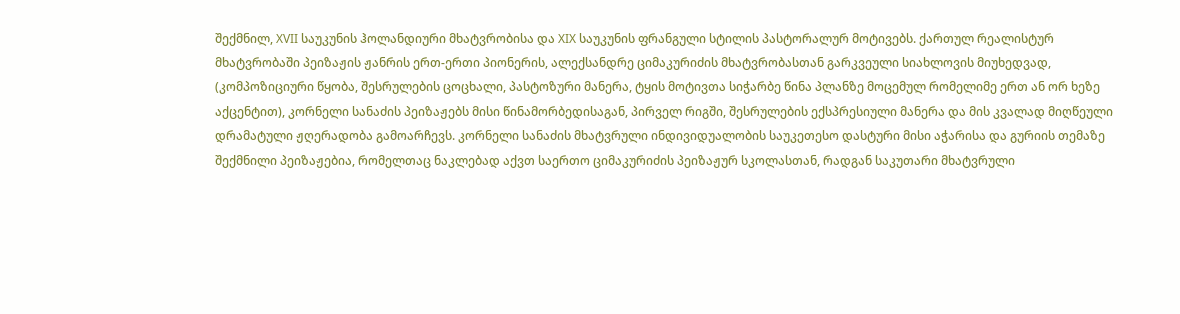შექმნილ, XVII საუკუნის ჰოლანდიური მხატვრობისა და XIX საუკუნის ფრანგული სტილის პასტორალურ მოტივებს. ქართულ რეალისტურ მხატვრობაში პეიზაჟის ჟანრის ერთ-ერთი პიონერის, ალექსანდრე ციმაკურიძის მხატვრობასთან გარკვეული სიახლოვის მიუხედვად, (კომპოზიციური წყობა, შესრულების ცოცხალი, პასტოზური მანერა, ტყის მოტივთა სიჭარბე წინა პლანზე მოცემულ რომელიმე ერთ ან ორ ხეზე აქცენტით), კორნელი სანაძის პეიზაჟებს მისი წინამორბედისაგან, პირველ რიგში, შესრულების ექსპრესიული მანერა და მის კვალად მიღწეული დრამატული ჟღერადობა გამოარჩევს. კორნელი სანაძის მხატვრული ინდივიდუალობის საუკეთესო დასტური მისი აჭარისა და გურიის თემაზე შექმნილი პეიზაჟებია, რომელთაც ნაკლებად აქვთ საერთო ციმაკურიძის პეიზაჟურ სკოლასთან, რადგან საკუთარი მხატვრული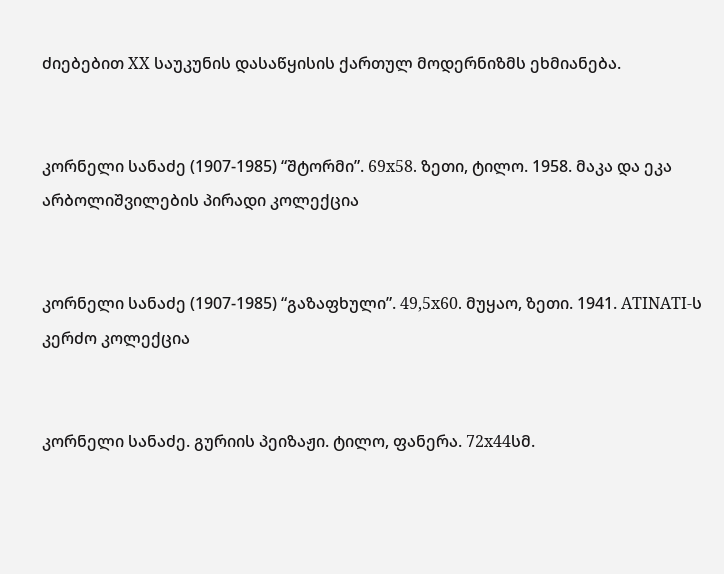ძიებებით XX საუკუნის დასაწყისის ქართულ მოდერნიზმს ეხმიანება.


კორნელი სანაძე (1907-1985) “შტორმი”. 69x58. ზეთი, ტილო. 1958. მაკა და ეკა არბოლიშვილების პირადი კოლექცია


კორნელი სანაძე (1907-1985) “გაზაფხული”. 49,5x60. მუყაო, ზეთი. 1941. ATINATI-ს კერძო კოლექცია


კორნელი სანაძე. გურიის პეიზაჟი. ტილო, ფანერა. 72x44სმ.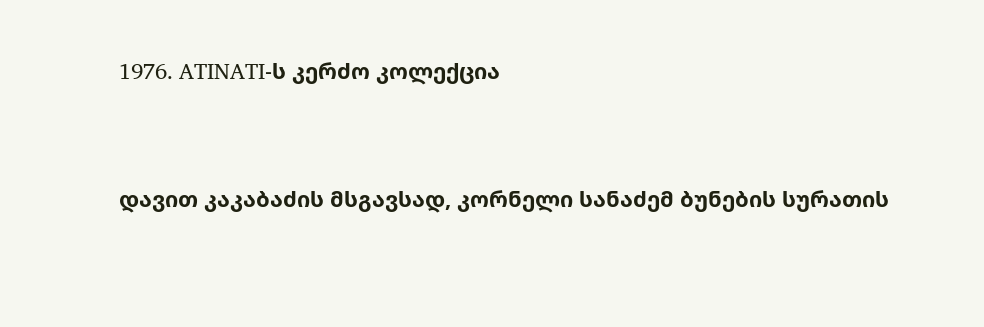1976. ATINATI-ს კერძო კოლექცია


დავით კაკაბაძის მსგავსად, კორნელი სანაძემ ბუნების სურათის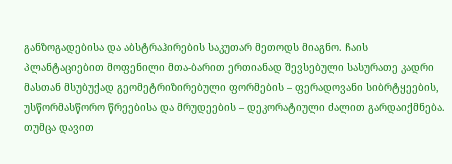განზოგადებისა და აბსტრაჰირების საკუთარ მეთოდს მიაგნო. ჩაის პლანტაციებით მოფენილი მთა-ბარით ერთიანად შევსებული სასურათე კადრი მასთან მსუბუქად გეომეტრიზირებული ფორმების – ფერადოვანი სიბრტყეების, უსწორმასწორო წრეებისა და მრუდეების – დეკორატიული ძალით გარდაიქმნება. თუმცა დავით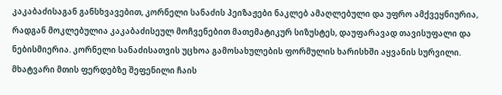კაკაბაძისაგან განსხვავებით, კორნელი სანაძის პეიზაჟები ნაკლებ ამაღლებული და უფრო ამქვეყნიურია, რადგან მოკლებულია კაკაბაძისეულ მოჩვენებით მათემატიკურ სიზუსტეს, დაუფარავად თავისუფალი და ნებისმიერია. კორნელი სანაძისათვის უცხოა გამოსახულების ფორმულის ხარისხში აყვანის სურვილი. მხატვარი მთის ფერდებზე შეფენილი ჩაის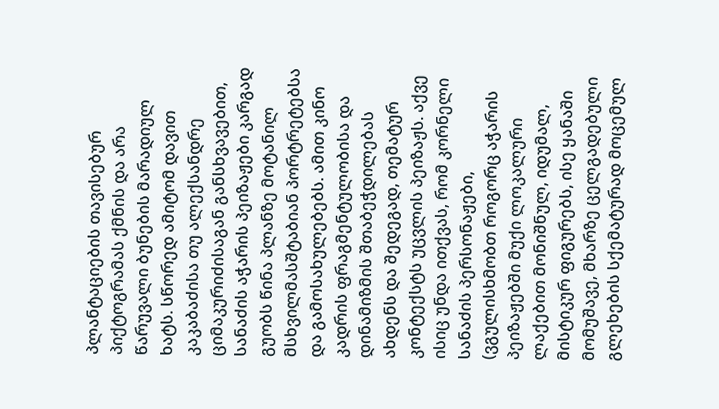პლანტაციების თავისებურ პიქტოგრამას ქმნის და არა წარუვალი ბუნების მარადიულ ხატს. სწორედ ამიტომ დავით კაკაბაძისა თუ ალექსანდრე ციმაკურიძისაგან განსხვავებით, სანაძის აჭარის პეიზაჟები კარგად გუობს წინა პლანზე მოტანილ მსხვილმასშტაბიან პორტრეტებსა და გამოსახულებებს. ამით კინო კადრის ფრაგმენტულობისა და დინამიზმის შთაბეჭდილებას ახდენს და შედეგად, თემატურ კონტექსტს უცვლის პეიზაჟს. აქვე ისიც უნდა ითქვას, რომ კორნელი სანაძის პერსონაჟები, (ვგულისხმობთ როგორც აჭარის პეიზაჟებში მუქი ლოკალური ლაქებით მონიშნულ, იდუმალ, მისტიკურ ფიგურებს, ისე ყანაში მომუშავე, მხარზე ცელგადებული გლეხების სქემატურად მოცემულ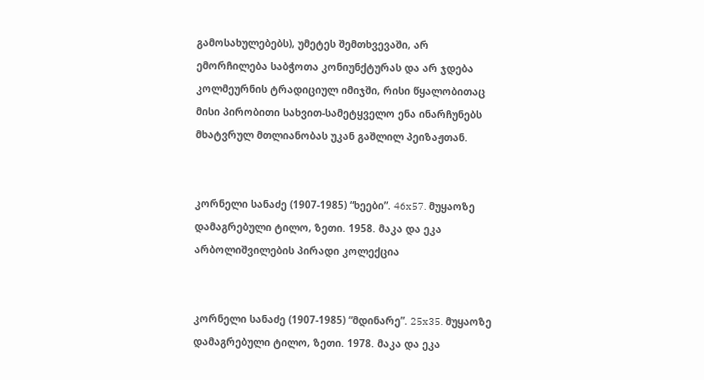გამოსახულებებს), უმეტეს შემთხვევაში, არ ემორჩილება საბჭოთა კონიუნქტურას და არ ჯდება კოლმეურნის ტრადიციულ იმიჯში, რისი წყალობითაც მისი პირობითი სახვით-სამეტყველო ენა ინარჩუნებს მხატვრულ მთლიანობას უკან გაშლილ პეიზაჟთან.


კორნელი სანაძე (1907-1985) “ხეები”. 46x57. მუყაოზე დამაგრებული ტილო, ზეთი. 1958. მაკა და ეკა არბოლიშვილების პირადი კოლექცია


კორნელი სანაძე (1907-1985) “მდინარე”. 25x35. მუყაოზე დამაგრებული ტილო, ზეთი. 1978. მაკა და ეკა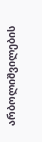არბოლიშვილების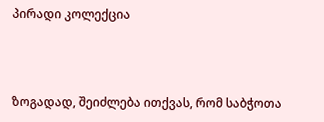პირადი კოლექცია



ზოგადად, შეიძლება ითქვას, რომ საბჭოთა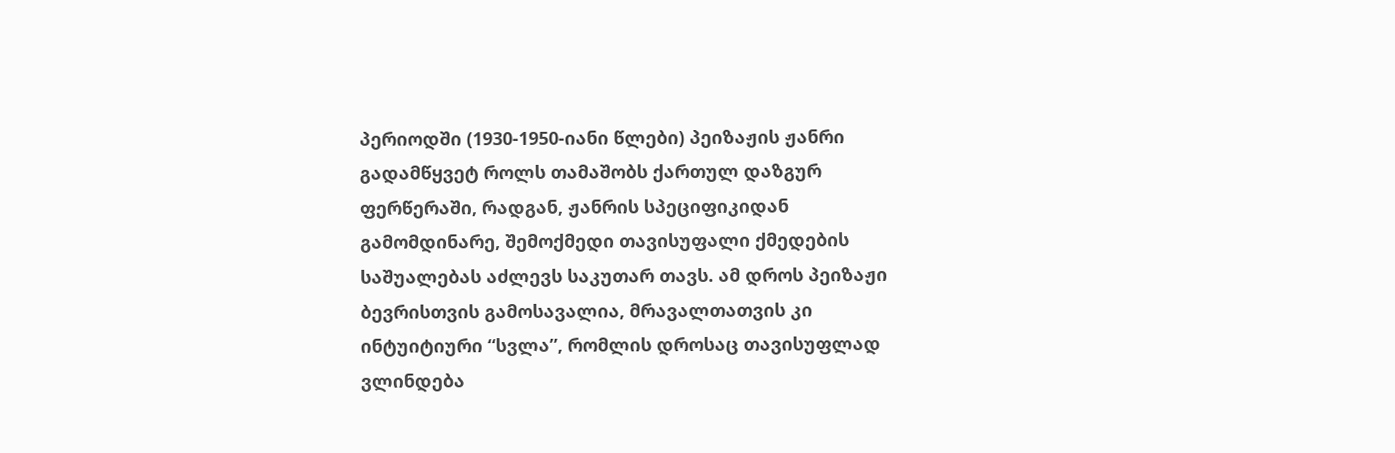პერიოდში (1930-1950-იანი წლები) პეიზაჟის ჟანრი გადამწყვეტ როლს თამაშობს ქართულ დაზგურ ფერწერაში, რადგან, ჟანრის სპეციფიკიდან გამომდინარე, შემოქმედი თავისუფალი ქმედების საშუალებას აძლევს საკუთარ თავს. ამ დროს პეიზაჟი ბევრისთვის გამოსავალია, მრავალთათვის კი ინტუიტიური “სვლა”, რომლის დროსაც თავისუფლად ვლინდება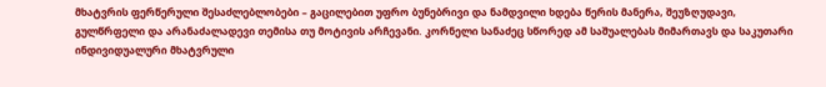მხატვრის ფერწერული შესაძლებლობები – გაცილებით უფრო ბუნებრივი და ნამდვილი ხდება წერის მანერა, შეუზღუდავი, გულწრფელი და არანაძალადევი თემისა თუ მოტივის არჩევანი. კორნელი სანაძეც სწორედ ამ საშუალებას მიმართავს და საკუთარი ინდივიდუალური მხატვრული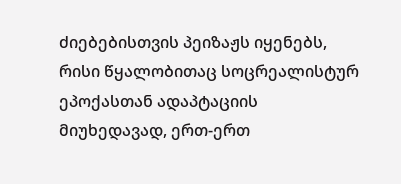ძიებებისთვის პეიზაჟს იყენებს, რისი წყალობითაც სოცრეალისტურ ეპოქასთან ადაპტაციის მიუხედავად, ერთ-ერთ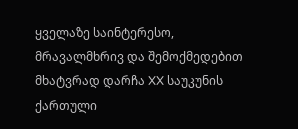ყველაზე საინტერესო, მრავალმხრივ და შემოქმედებით მხატვრად დარჩა XX საუკუნის ქართული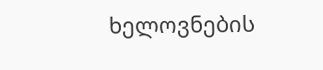ხელოვნების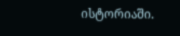ისტორიაში.